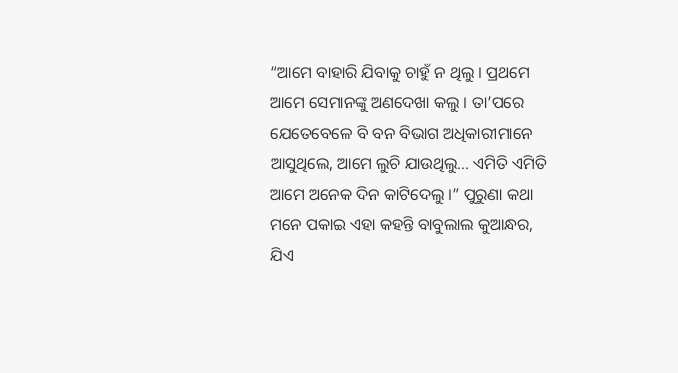“ଆମେ ବାହାରି ଯିବାକୁ ଚାହୁଁ ନ ଥିଲୁ । ପ୍ରଥମେ ଆମେ ସେମାନଙ୍କୁ ଅଣଦେଖା କଲୁ । ତା’ପରେ ଯେତେବେଳେ ବି ବନ ବିଭାଗ ଅଧିକାରୀମାନେ ଆସୁଥିଲେ, ଆମେ ଲୁଚି ଯାଉଥିଲୁ... ଏମିତି ଏମିତି ଆମେ ଅନେକ ଦିନ କାଟିଦେଲୁ ।” ପୁରୁଣା କଥା ମନେ ପକାଇ ଏହା କହନ୍ତି ବାବୁଲାଲ କୁଆନ୍ଧର, ଯିଏ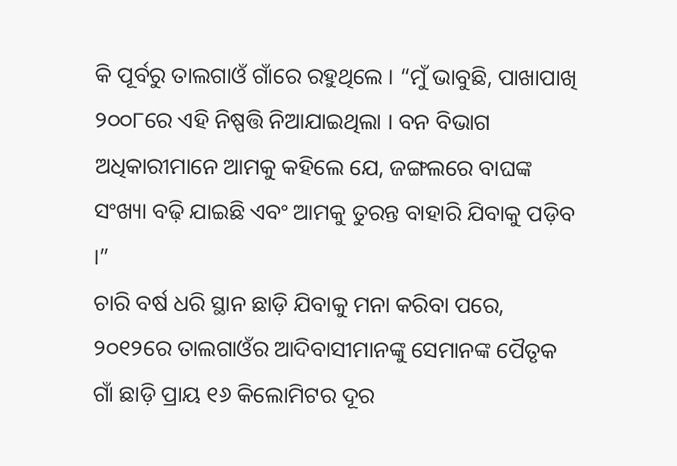କି ପୂର୍ବରୁ ତାଲଗାଓଁ ଗାଁରେ ରହୁଥିଲେ । “ମୁଁ ଭାବୁଛି, ପାଖାପାଖି ୨୦୦୮ରେ ଏହି ନିଷ୍ପତ୍ତି ନିଆଯାଇଥିଲା । ବନ ବିଭାଗ ଅଧିକାରୀମାନେ ଆମକୁ କହିଲେ ଯେ, ଜଙ୍ଗଲରେ ବାଘଙ୍କ ସଂଖ୍ୟା ବଢ଼ି ଯାଇଛି ଏବଂ ଆମକୁ ତୁରନ୍ତ ବାହାରି ଯିବାକୁ ପଡ଼ିବ ।”
ଚାରି ବର୍ଷ ଧରି ସ୍ଥାନ ଛାଡ଼ି ଯିବାକୁ ମନା କରିବା ପରେ, ୨୦୧୨ରେ ତାଲଗାଓଁର ଆଦିବାସୀମାନଙ୍କୁ ସେମାନଙ୍କ ପୈତୃକ ଗାଁ ଛାଡ଼ି ପ୍ରାୟ ୧୬ କିଲୋମିଟର ଦୂର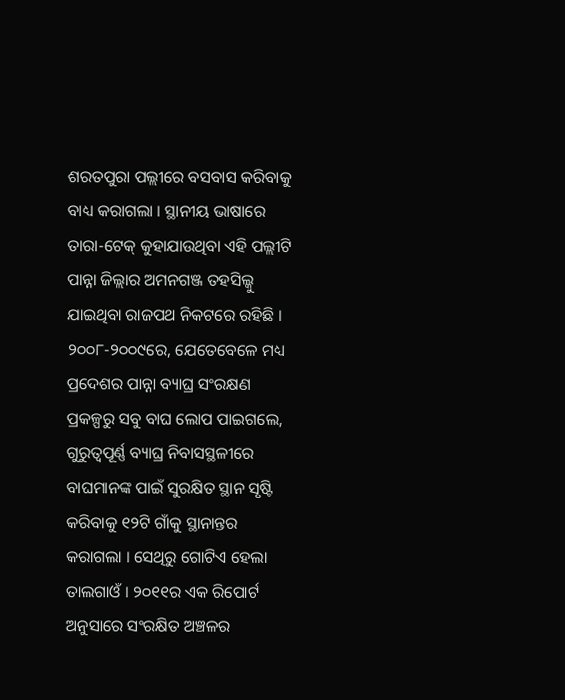ଶରତପୁରା ପଲ୍ଲୀରେ ବସବାସ କରିବାକୁ ବାଧ୍ୟ କରାଗଲା । ସ୍ଥାନୀୟ ଭାଷାରେ ତାରା-ଟେକ୍ କୁହାଯାଉଥିବା ଏହି ପଲ୍ଲୀଟି ପାନ୍ନା ଜିଲ୍ଲାର ଅମନଗଞ୍ଜ ତହସିଲ୍କୁ ଯାଇଥିବା ରାଜପଥ ନିକଟରେ ରହିଛି ।
୨୦୦୮-୨୦୦୯ରେ, ଯେତେବେଳେ ମଧ୍ୟ ପ୍ରଦେଶର ପାନ୍ନା ବ୍ୟାଘ୍ର ସଂରକ୍ଷଣ ପ୍ରକଳ୍ପରୁ ସବୁ ବାଘ ଲୋପ ପାଇଗଲେ, ଗୁରୁତ୍ୱପୂର୍ଣ୍ଣ ବ୍ୟାଘ୍ର ନିବାସସ୍ଥଳୀରେ ବାଘମାନଙ୍କ ପାଇଁ ସୁରକ୍ଷିତ ସ୍ଥାନ ସୃଷ୍ଟି କରିବାକୁ ୧୨ଟି ଗାଁକୁ ସ୍ଥାନାନ୍ତର କରାଗଲା । ସେଥିରୁ ଗୋଟିଏ ହେଲା ତାଲଗାଓଁ । ୨୦୧୧ର ଏକ ରିପୋର୍ଟ ଅନୁସାରେ ସଂରକ୍ଷିତ ଅଞ୍ଚଳର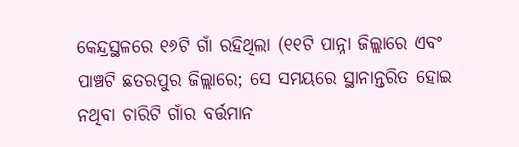କେନ୍ଦ୍ରସ୍ଥଳରେ ୧୬ଟି ଗାଁ ରହିଥିଲା (୧୧ଟି ପାନ୍ନା ଜିଲ୍ଲାରେ ଏବଂ ପାଞ୍ଚଟି ଛତରପୁର ଜିଲ୍ଲାରେ; ସେ ସମୟରେ ସ୍ଥାନାନ୍ତରିତ ହୋଇ ନଥିବା ଚାରିଟି ଗାଁର ବର୍ତ୍ତମାନ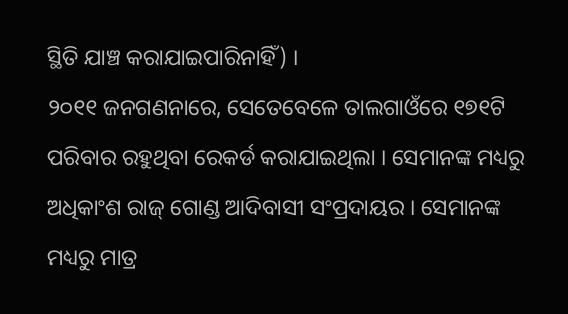ସ୍ଥିତି ଯାଞ୍ଚ କରାଯାଇପାରିନାହିଁ) ।
୨୦୧୧ ଜନଗଣନାରେ, ସେତେବେଳେ ତାଲଗାଓଁରେ ୧୭୧ଟି ପରିବାର ରହୁଥିବା ରେକର୍ଡ କରାଯାଇଥିଲା । ସେମାନଙ୍କ ମଧ୍ୟରୁ ଅଧିକାଂଶ ରାଜ୍ ଗୋଣ୍ଡ ଆଦିବାସୀ ସଂପ୍ରଦାୟର । ସେମାନଙ୍କ ମଧ୍ୟରୁ ମାତ୍ର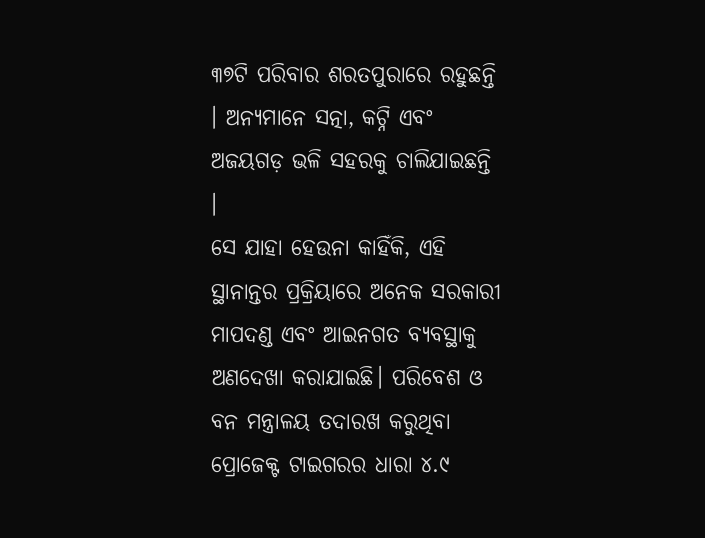୩୭ଟି ପରିବାର ଶରତପୁରାରେ ରହୁଛନ୍ତି । ଅନ୍ୟମାନେ ସତ୍ନା, କଟ୍ନି ଏବଂ ଅଜୟଗଡ଼ ଭଳି ସହରକୁ ଚାଲିଯାଇଛନ୍ତି ।
ସେ ଯାହା ହେଉନା କାହିଁକି, ଏହି ସ୍ଥାନାନ୍ତର ପ୍ରକ୍ରିୟାରେ ଅନେକ ସରକାରୀ ମାପଦଣ୍ଡ ଏବଂ ଆଇନଗତ ବ୍ୟବସ୍ଥାକୁ ଅଣଦେଖା କରାଯାଇଛି। ପରିବେଶ ଓ ବନ ମନ୍ତ୍ରାଳୟ ତଦାରଖ କରୁଥିବା ପ୍ରୋଜେକ୍ଟ ଟାଇଗରର ଧାରା ୪.୯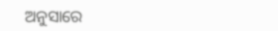ଅନୁସାରେ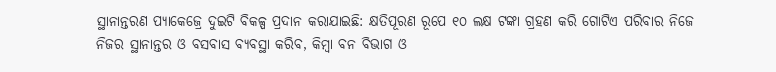ସ୍ଥାନାନ୍ତରଣ ପ୍ୟାକେଜ୍ରେ ଦୁଇଟି ବିକଳ୍ପ ପ୍ରଦାନ କରାଯାଇଛି: କ୍ଷତିପୂରଣ ରୂପେ ୧୦ ଲକ୍ଷ ଟଙ୍କା ଗ୍ରହଣ କରି ଗୋଟିଏ ପରିବାର ନିଜେ ନିଜର ସ୍ଥାନାନ୍ତର ଓ ବସବାସ ବ୍ୟବସ୍ଥା କରିବ, କିମ୍ବା ବନ ବିଭାଗ ଓ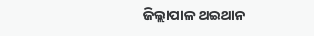ଜିଲ୍ଲାପାଳ ଥଇଥାନ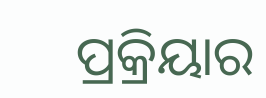ପ୍ରକ୍ରିୟାର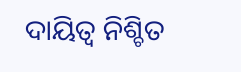ଦାୟିତ୍ୱ ନିଶ୍ଚିତ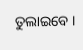ତୁଲାଇବେ ।